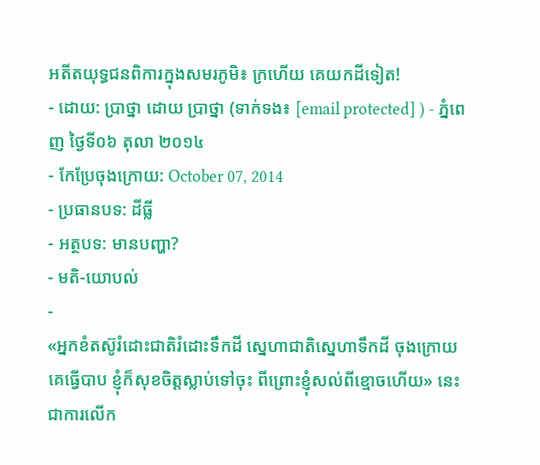អតីតយុទ្ធជនពិការក្នុងសមរភូមិ៖ ក្រហើយ គេយកដីទៀត!
- ដោយ: ប្រាថ្នា ដោយ ប្រាថ្នា (ទាក់ទង៖ [email protected] ) - ភ្នំពេញ ថ្ងៃទី០៦ តុលា ២០១៤
- កែប្រែចុងក្រោយ: October 07, 2014
- ប្រធានបទ: ដីធ្លី
- អត្ថបទ: មានបញ្ហា?
- មតិ-យោបល់
-
«អ្នកខំតស៊ូរំដោះជាតិរំដោះទឹកដី ស្នេហាជាតិស្នេហាទឹកដី ចុងក្រោយគេធ្វើបាប ខ្ញុំក៏សុខចិត្តស្លាប់ទៅចុះ ពីព្រោះខ្ញុំសល់ពីខ្មោចហើយ» នេះជាការលើក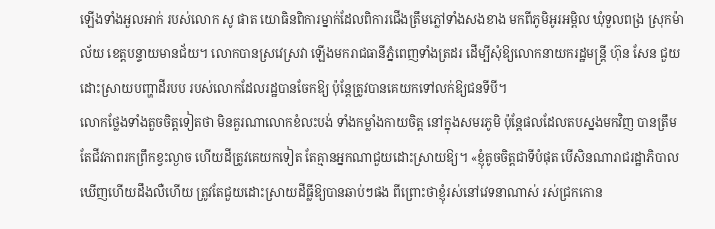ឡើងទាំងអួលអាក់ របស់លោក សូ ផាត យោធិនពិការម្នាក់ដែលពិការជើងត្រឹមភ្លៅទាំងសងខាង មកពីភូមិអូរអម្ពិល ឃុំទួលពង្រ ស្រុកម៉ាល័យ ខេត្តបន្ទាយមានជ័យ។ លោកបានស្រវេស្រវា ឡើងមករាជធានីភ្នំពេញទាំងត្រដរ ដើម្បីសុំឱ្យលោកនាយករដ្ឋមន្រ្តី ហ៊ុន សែន ជួយដោះស្រាយបញ្ហាដីរបប របស់លោកដែលរដ្ឋបានចែកឱ្យ ប៉ុន្តែត្រូវបានគេយកទៅលក់ឱ្យជនទីបី។
លោកថ្លែងទាំងតួចចិត្តទៀតថា មិនគួរណាលោកខំលះបង់ ទាំងកម្លាំងកាយចិត្ត នៅក្នុងសមរភូមិ ប៉ុន្តែផលដែលតបស្នងមកវិញ បានត្រឹមតែជីវភាពរកព្រឹកខ្វះល្ងាច ហើយដីត្រូវគេយកទៀត តែគ្មានអ្នកណាជួយដោះស្រាយឱ្យ។ «ខ្ញុំតូចចិត្តជាទីបំផុត បើសិនណារាជរដ្ឋាភិបាលឃើញហើយដឹងលឺហើយ ត្រូវតែជួយដោះស្រាយដីធ្លីឱ្យបានឆាប់ៗផង ពីព្រោះថាខ្ញុំរស់នៅវេទនាណាស់ រស់ជ្រកកោន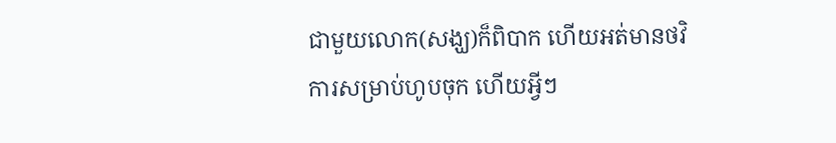ជាមួយលោក(សង្ឃ)ក៏ពិបាក ហើយអត់មានថវិការសម្រាប់ហូបចុក ហើយអ្វីៗ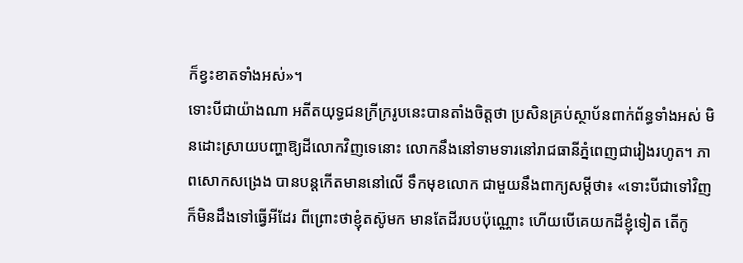ក៏ខ្វះខាតទាំងអស់»។
ទោះបីជាយ៉ាងណា អតីតយុទ្ធជនក្រីក្ររូបនេះបានតាំងចិត្តថា ប្រសិនគ្រប់ស្ថាប័នពាក់ព័ន្ធទាំងអស់ មិនដោះស្រាយបញ្ហាឱ្យដីលោកវិញទេនោះ លោកនឹងនៅទាមទារនៅរាជធានីភ្នំពេញជារៀងរហូត។ ភាពសោកសង្រេង បានបន្តកើតមាននៅលើ ទឹកមុខលោក ជាមួយនឹងពាក្យសម្ដីថា៖ «ទោះបីជាទៅវិញ ក៏មិនដឹងទៅធ្វើអីដែរ ពីព្រោះថាខ្ញុំតស៊ូមក មានតែដីរបបប៉ុណ្ណោះ ហើយបើគេយកដីខ្ញុំទៀត តើកូ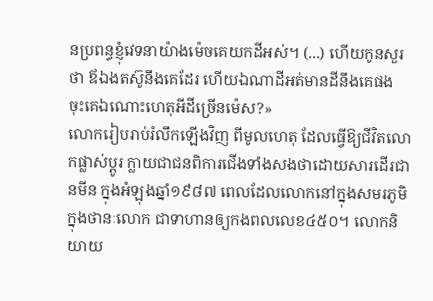នប្រពន្ធខ្ញុំវេទនាយ៉ាងម៉េចគេយកដីអស់។ (...) ហើយកូនសួរថា ឪឯងតស៊ូនឹងគេដែរ ហើយឯណាដីអត់មានដីនឹងគេផង ចុះគេឯណោះហេតុអីដីច្រើនម៉េស?»
លោករៀបរាប់រំលឹកឡើងវិញ ពីមូលហេតុ ដែលធ្វើឱ្យជីវិតលោកផ្លាស់ប្ដូរ ក្លាយជាជនពិការជើងទាំងសងថាដោយសារដើរជានមីន ក្នុងអំឡុងឆ្នាំ១៩៨៧ ពេលដែលលោកនៅក្នុងសមរភូមិ ក្នុងថានៈលោក ជាទាហានឲ្យកងពលលេខ៤៥០។ លោកនិយាយ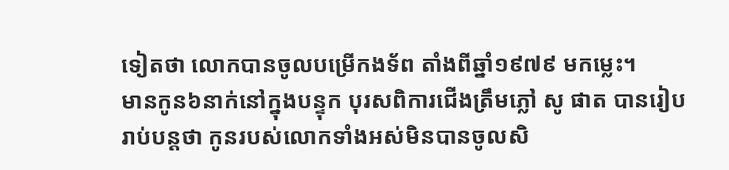ទៀតថា លោកបានចូលបម្រើកងទ័ព តាំងពីឆ្នាំ១៩៧៩ មកម្លេះ។
មានកូន៦នាក់នៅក្នុងបន្ទុក បុរសពិការជើងត្រឹមភ្លៅ សូ ផាត បានរៀបរាប់បន្តថា កូនរបស់លោកទាំងអស់មិនបានចូលសិ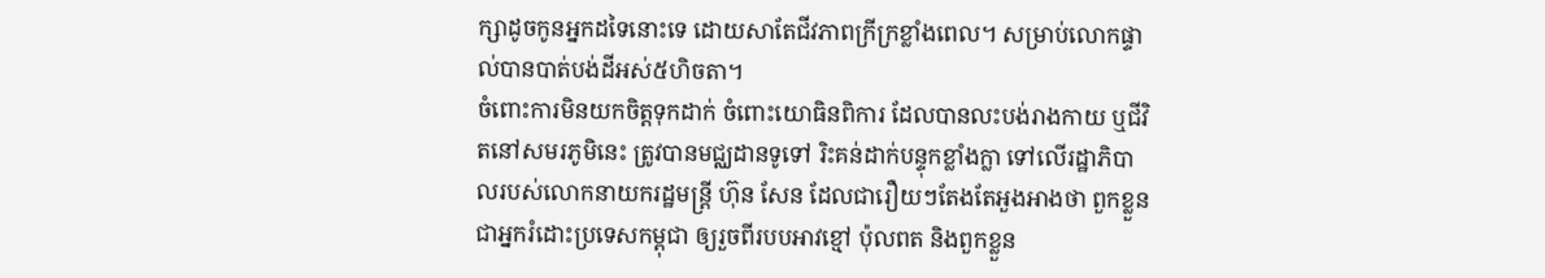ក្សាដូចកូនអ្នកដទៃនោះទេ ដោយសាតែជីវភាពក្រីក្រខ្លាំងពេល។ សម្រាប់លោកផ្ទាល់បានបាត់បង់ដីអស់៥ហិចតា។
ចំពោះការមិនយកចិត្តទុកដាក់ ចំពោះយោធិនពិការ ដែលបានលះបង់រាងកាយ ឬជីវិតនៅសមរភូមិនេះ ត្រូវបានមជ្ឈដានទូទៅ រិះគន់ដាក់បន្ទុកខ្លាំងក្លា ទៅលើរដ្ឋាភិបាលរបស់លោកនាយករដ្ឋមន្ត្រី ហ៊ុន សែន ដែលជារឿយៗតែងតែអួងអាងថា ពួកខ្លួនជាអ្នករំដោះប្រទេសកម្ពុជា ឲ្យរួចពីរបបអាវខ្មៅ ប៉ុលពត និងពួកខ្លួន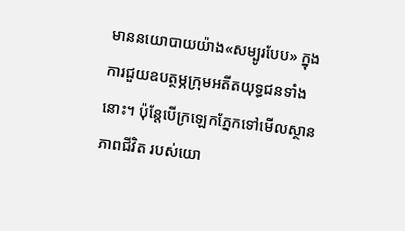មាននយោបាយយ៉ាង«សម្បូរបែប» ក្នុងការជួយឧបត្ថម្ភក្រុមអតីតយុទ្ធជនទាំងនោះ។ ប៉ុន្តែបើក្រឡេកភ្នែកទៅមើលស្ថានភាពជីវិត របស់យោ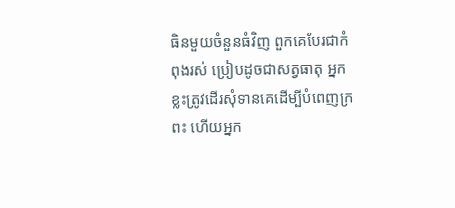ធិនមួយចំនួនធំវិញ ពួកគេបែរជាកំពុងរស់ ប្រៀបដូចជាសត្វធាតុ អ្នកខ្លះត្រូវដើរសុំទានគេដើម្បីបំពេញក្រពះ ហើយអ្នក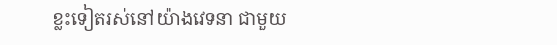ខ្លះទៀតរស់នៅយ៉ាងវេទនា ជាមួយ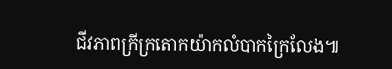ជីវភាពក្រីក្រតោកយ៉ាកលំបាកក្រៃលែង៕